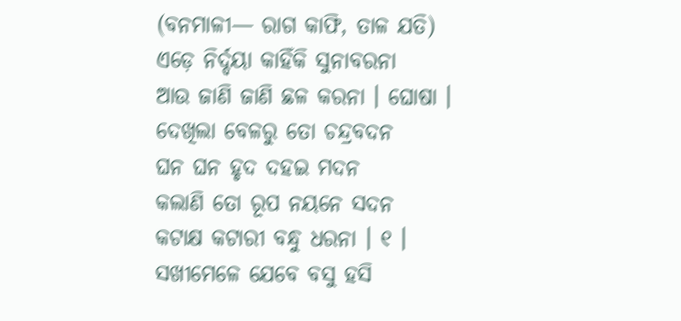(ବନମାଳୀ— ରାଗ କାଫି, ତାଳ ଯତି)
ଏଡ଼େ ନିର୍ଦ୍ଦୟା କାହିଁକି ସୁନାବରନା
ଆଉ ଜାଣି ଜାଣି ଛଳ କରନା । ଘୋଷା ।
ଦେଖିଲା ବେଳରୁ ତୋ ଚନ୍ଦ୍ରବଦନ
ଘନ ଘନ ହୃଦ ଦହଇ ମଦନ
କଲାଣି ତୋ ରୂପ ନୟନେ ସଦନ
କଟାକ୍ଷ କଟାରୀ ବନ୍ଧୁ ଧରନା । ୧ ।
ସଖୀମେଳେ ଯେବେ ବସୁ ହସି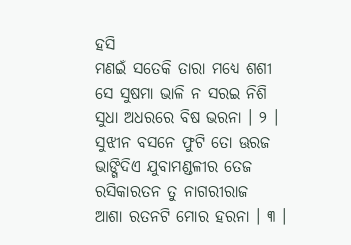ହସି
ମଣଇଁ ସତେକି ତାରା ମଧ୍ୟେ ଶଶୀ
ସେ ସୁଷମା ଭାଳି ନ ସରଇ ନିଶି
ସୁଧା ଅଧରରେ ବିଷ ଭରନା । ୨ ।
ସୁଝୀନ ବସନେ ଫୁଟି ତୋ ଊରଜ
ଭାଙ୍ଗିଦିଏ ଯୁବାମଣ୍ଡଳୀର ତେଜ
ରସିକାରତନ ତୁ ନାଗରୀରାଜ
ଆଶା ରତନଟି ମୋର ହରନା । ୩ ।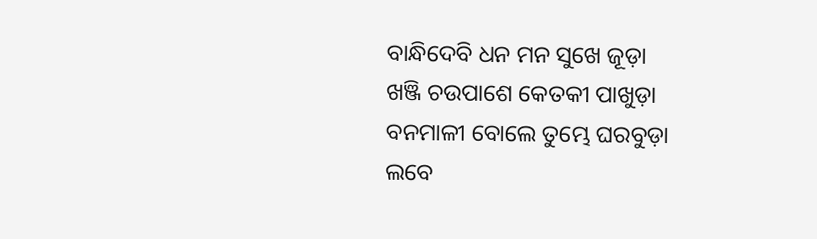ବାନ୍ଧିଦେବି ଧନ ମନ ସୁଖେ ଜୂଡ଼ା
ଖଞ୍ଜି ଚଉପାଶେ କେତକୀ ପାଖୁଡ଼ା
ବନମାଳୀ ବୋଲେ ତୁମ୍ଭେ ଘରବୁଡ଼ା
ଲବେ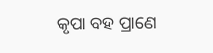କୃପା ବହ ପ୍ରାଣେ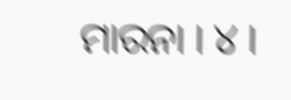ମାରନା । ୪ ।